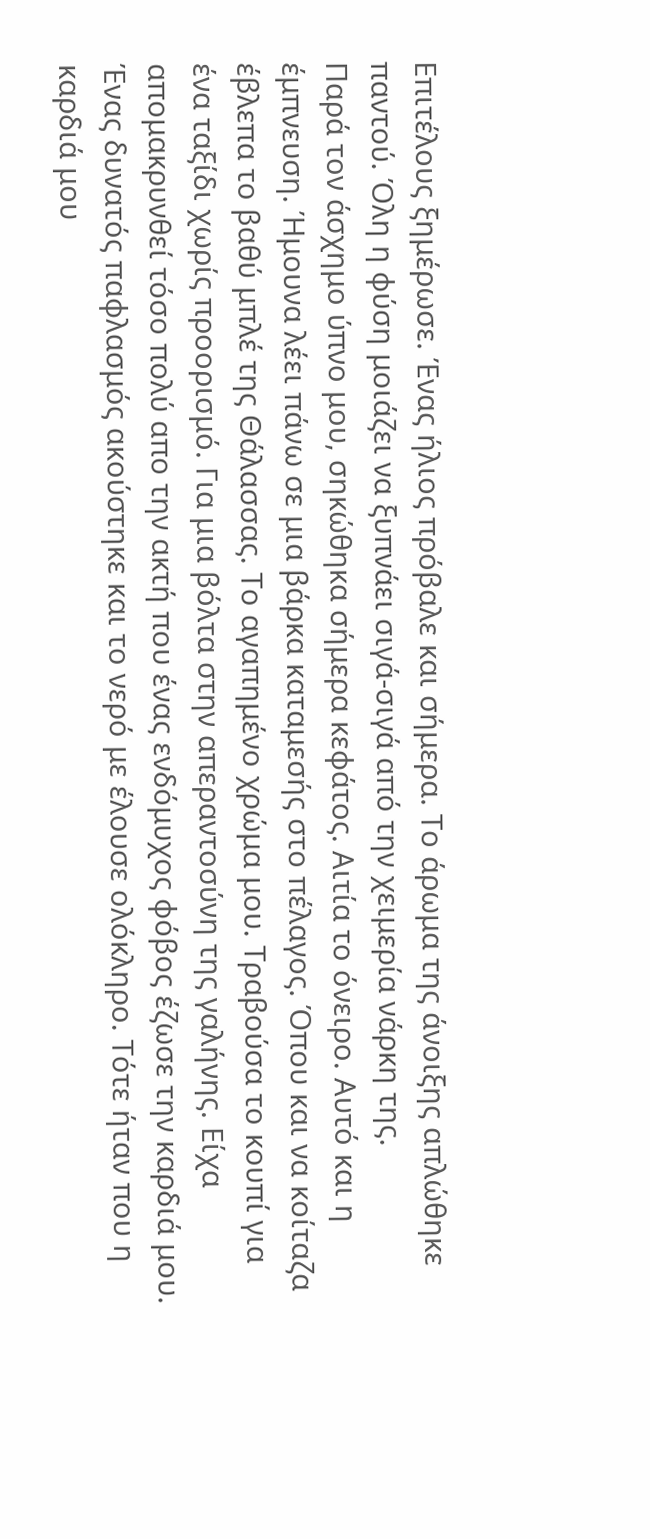Επιτέλους ξημέρωσε. Ένας ήλιος πρόβαλε και σήμερα. Το άρωμα της άνοιξης απλώθηκε παντού. Όλη η φύση μοιάζει να ξυπνάει σιγά-σιγά από την χειμερία νάρκη της.
Παρά τον άσχημο ύπνο μου, σηκώθηκα σήμερα κεφάτος. Αιτία το όνειρο. Αυτό και η έμπνευση. Ήμουνα λέει πάνω σε μια βάρκα καταμεσής στο πέλαγος. Όπου και να κοίταζα έβλεπα το βαθύ μπλέ της Θάλασσας. Το αγαπημένο χρώμα μου. Τραβούσα το κουπί για ένα ταξίδι χωρίς προορισμό. Για μια βόλτα στην απεραντοσύνη της γαλήνης. Είχα απομακρυνθεί τόσο πολύ απο την ακτή που ένας ενδόμυχος φόβος έζωσε την καρδιά μου. Ένας δυνατός παφλασμός ακούστηκε και το νερό με έλουσε ολόκληρο. Τότε ήταν που η καρδιά μου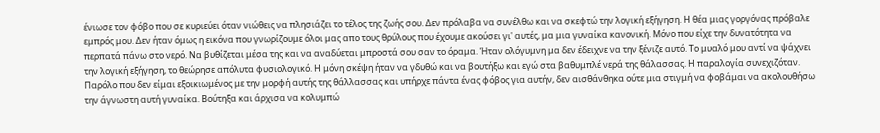ένιωσε τον φόβο που σε κυριεύει όταν νιώθεις να πλησιάζει το τέλος της ζωής σου. Δεν πρόλαβα να συνέλθω και να σκεφτώ την λογική εξήγηση. Η θέα μιας γοργόνας πρόβαλε εμπρός μου. Δεν ήταν όμως η εικόνα που γνωρίζουμε όλοι μας απο τους θρύλους που έχουμε ακούσει γι' αυτές, μα μια γυναίκα κανονική. Μόνο που είχε την δυνατότητα να περπατά πάνω στο νερό. Να βυθίζεται μέσα της και να αναδύεται μπροστά σου σαν το όραμα. Ήταν ολόγυμνη μα δεν έδειχνε να την ξένιζε αυτό. Το μυαλό μου αντί να ψάχνει την λογική εξήγηση, το θεώρησε απόλυτα φυσιολογικό. Η μόνη σκέψη ήταν να γδυθώ και να βουτήξω και εγώ στα βαθυμπλέ νερά της θάλασσας. Η παραλογία συνεχιζόταν. Παρόλο που δεν είμαι εξοικιωμένος με την μορφή αυτής της θάλλασσας και υπήρχε πάντα ένας φόβος για αυτήν, δεν αισθάνθηκα ούτε μια στιγμή να φοβάμαι να ακολουθήσω την άγνωστη αυτή γυναίκα. Βούτηξα και άρχισα να κολυμπώ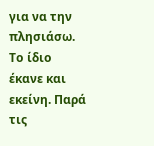για να την πλησιάσω. Το ίδιο έκανε και εκείνη. Παρά τις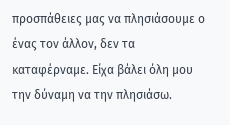προσπάθειες μας να πλησιάσουμε ο ένας τον άλλον, δεν τα καταφέρναμε. Είχα βάλει όλη μου την δύναμη να την πλησιάσω.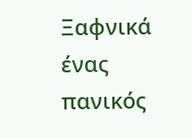Ξαφνικά ένας πανικός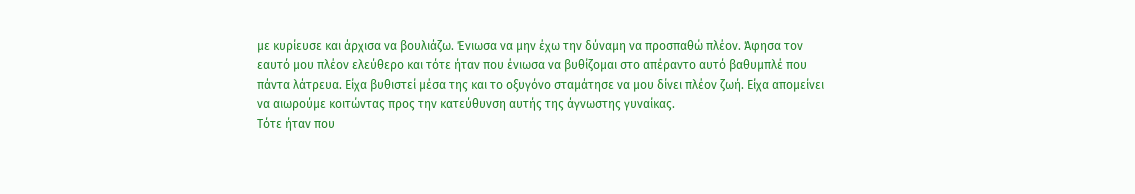με κυρίευσε και άρχισα να βουλιάζω. Ένιωσα να μην έχω την δύναμη να προσπαθώ πλέον. Άφησα τον εαυτό μου πλέον ελεύθερο και τότε ήταν που ένιωσα να βυθίζομαι στο απέραντο αυτό βαθυμπλέ που πάντα λάτρευα. Είχα βυθιστεί μέσα της και το οξυγόνο σταμάτησε να μου δίνει πλέον ζωή. Είχα απομείνει να αιωρούμε κοιτώντας προς την κατεύθυνση αυτής της άγνωστης γυναίκας.
Τότε ήταν που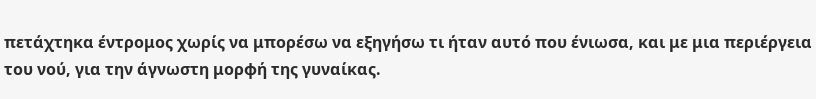πετάχτηκα έντρομος χωρίς να μπορέσω να εξηγήσω τι ήταν αυτό που ένιωσα, και με μια περιέργεια του νού, για την άγνωστη μορφή της γυναίκας.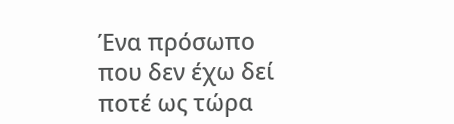Ένα πρόσωπο που δεν έχω δεί ποτέ ως τώρα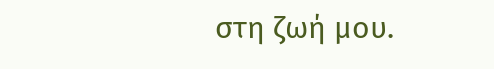στη ζωή μου.